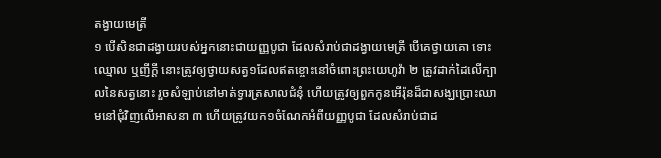តង្វាយមេត្រី
១ បើសិនជាដង្វាយរបស់អ្នកនោះជាយញ្ញបូជា ដែលសំរាប់ជាដង្វាយមេត្រី បើគេថ្វាយគោ ទោះឈ្មោល ឬញីក្តី នោះត្រូវឲ្យថ្វាយសត្វ១ដែលឥតខ្ចោះនៅចំពោះព្រះយេហូវ៉ា ២ ត្រូវដាក់ដៃលើក្បាលនៃសត្វនោះ រួចសំឡាប់នៅមាត់ទ្វារត្រសាលជំនុំ ហើយត្រូវឲ្យពួកកូនអើរ៉ុនដ៏ជាសង្ឃប្រោះឈាមនៅជុំវិញលើអាសនា ៣ ហើយត្រូវយក១ចំណែកអំពីយញ្ញបូជា ដែលសំរាប់ជាដ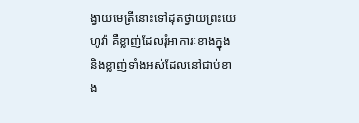ង្វាយមេត្រីនោះទៅដុតថ្វាយព្រះយេហូវ៉ា គឺខ្លាញ់ដែលរុំអាការៈខាងក្នុង និងខ្លាញ់ទាំងអស់ដែលនៅជាប់ខាង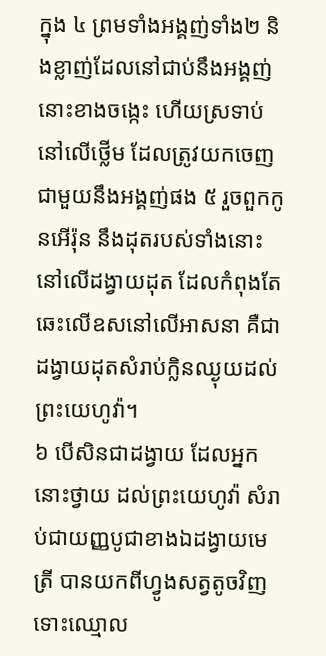ក្នុង ៤ ព្រមទាំងអង្គញ់ទាំង២ និងខ្លាញ់ដែលនៅជាប់នឹងអង្គញ់នោះខាងចង្កេះ ហើយស្រទាប់នៅលើថ្លើម ដែលត្រូវយកចេញជាមួយនឹងអង្គញ់ផង ៥ រួចពួកកូនអើរ៉ុន នឹងដុតរបស់ទាំងនោះនៅលើដង្វាយដុត ដែលកំពុងតែឆេះលើឧសនៅលើអាសនា គឺជាដង្វាយដុតសំរាប់ក្លិនឈ្ងុយដល់ព្រះយេហូវ៉ា។
៦ បើសិនជាដង្វាយ ដែលអ្នកនោះថ្វាយ ដល់ព្រះយេហូវ៉ា សំរាប់ជាយញ្ញបូជាខាងឯដង្វាយមេត្រី បានយកពីហ្វូងសត្វតូចវិញ ទោះឈ្មោល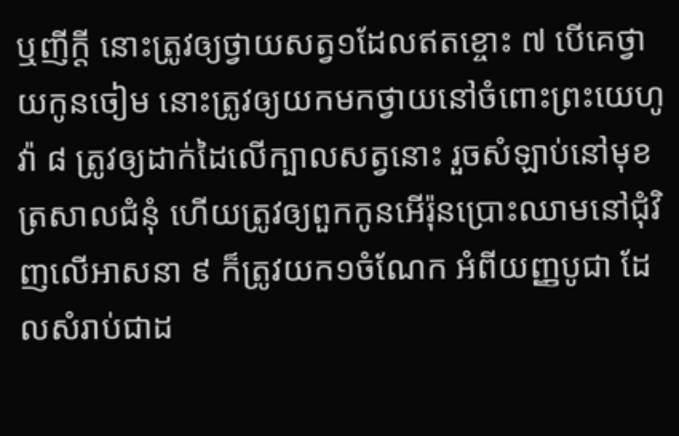ឬញីក្តី នោះត្រូវឲ្យថ្វាយសត្វ១ដែលឥតខ្ចោះ ៧ បើគេថ្វាយកូនចៀម នោះត្រូវឲ្យយកមកថ្វាយនៅចំពោះព្រះយេហូវ៉ា ៨ ត្រូវឲ្យដាក់ដៃលើក្បាលសត្វនោះ រួចសំឡាប់នៅមុខត្រសាលជំនុំ ហើយត្រូវឲ្យពួកកូនអើរ៉ុនប្រោះឈាមនៅជុំវិញលើអាសនា ៩ ក៏ត្រូវយក១ចំណែក អំពីយញ្ញបូជា ដែលសំរាប់ជាដ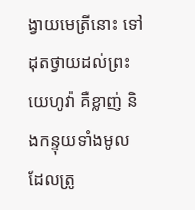ង្វាយមេត្រីនោះ ទៅដុតថ្វាយដល់ព្រះយេហូវ៉ា គឺខ្លាញ់ និងកន្ទុយទាំងមូលដែលត្រូ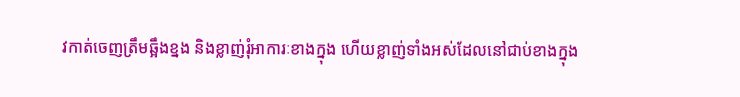វកាត់ចេញត្រឹមឆ្អឹងខ្នង និងខ្លាញ់រុំអាការៈខាងក្នុង ហើយខ្លាញ់ទាំងអស់ដែលនៅជាប់ខាងក្នុង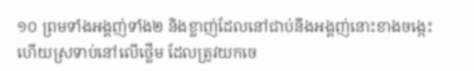១០ ព្រមទាំងអង្គញ់ទាំង២ និងខ្លាញ់ដែលនៅជាប់នឹងអង្គញ់នោះខាងចង្កេះ ហើយស្រទាប់នៅលើថ្លើម ដែលត្រូវយកចេ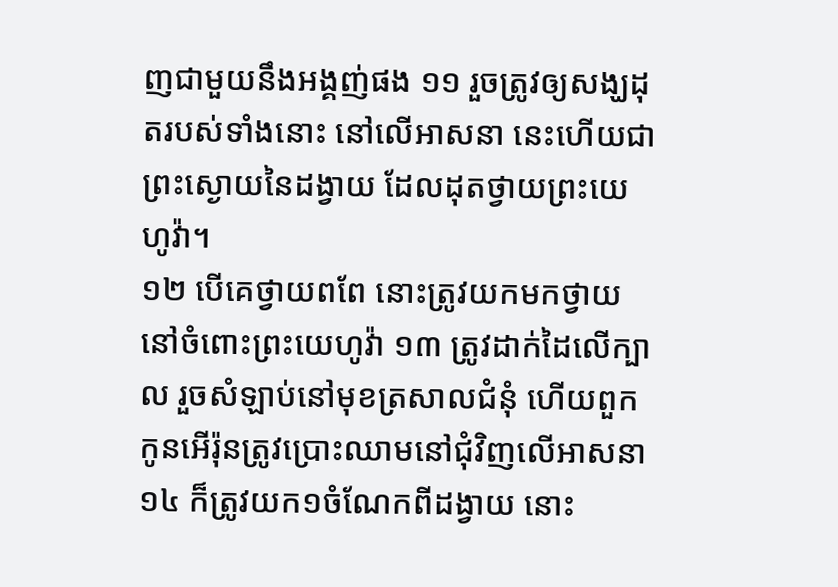ញជាមួយនឹងអង្គញ់ផង ១១ រួចត្រូវឲ្យសង្ឃដុតរបស់ទាំងនោះ នៅលើអាសនា នេះហើយជាព្រះស្ងោយនៃដង្វាយ ដែលដុតថ្វាយព្រះយេហូវ៉ា។
១២ បើគេថ្វាយពពែ នោះត្រូវយកមកថ្វាយនៅចំពោះព្រះយេហូវ៉ា ១៣ ត្រូវដាក់ដៃលើក្បាល រួចសំឡាប់នៅមុខត្រសាលជំនុំ ហើយពួកកូនអើរ៉ុនត្រូវប្រោះឈាមនៅជុំវិញលើអាសនា ១៤ ក៏ត្រូវយក១ចំណែកពីដង្វាយ នោះ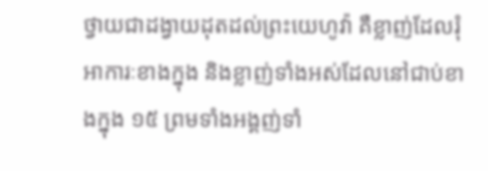ថ្វាយជាដង្វាយដុតដល់ព្រះយេហូវ៉ា គឺខ្លាញ់ដែលរុំអាការៈខាងក្នុង និងខ្លាញ់ទាំងអស់ដែលនៅជាប់ខាងក្នុង ១៥ ព្រមទាំងអង្គញ់ទាំ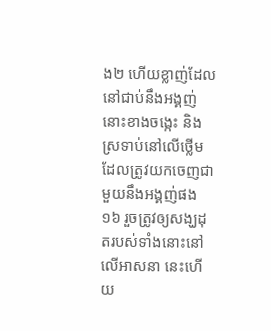ង២ ហើយខ្លាញ់ដែលនៅជាប់នឹងអង្គញ់នោះខាងចង្កេះ និងស្រទាប់នៅលើថ្លើម ដែលត្រូវយកចេញជាមួយនឹងអង្គញ់ផង ១៦ រួចត្រូវឲ្យសង្ឃដុតរបស់ទាំងនោះនៅលើអាសនា នេះហើយ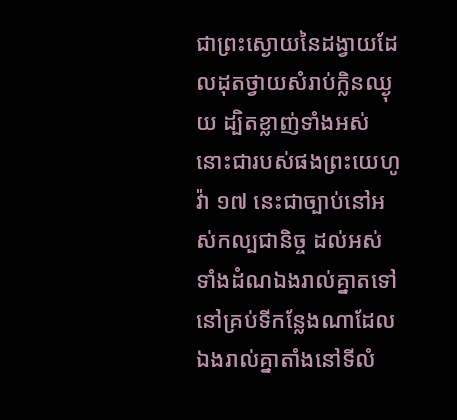ជាព្រះស្ងោយនៃដង្វាយដែលដុតថ្វាយសំរាប់ក្លិនឈ្ងុយ ដ្បិតខ្លាញ់ទាំងអស់នោះជារបស់ផងព្រះយេហូវ៉ា ១៧ នេះជាច្បាប់នៅអស់កល្បជានិច្ច ដល់អស់ទាំងដំណឯងរាល់គ្នាតទៅ នៅគ្រប់ទីកន្លែងណាដែលឯងរាល់គ្នាតាំងនៅទីលំ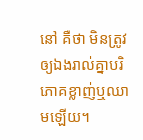នៅ គឺថា មិនត្រូវឲ្យឯងរាល់គ្នាបរិភោគខ្លាញ់ឬឈាមឡើយ។